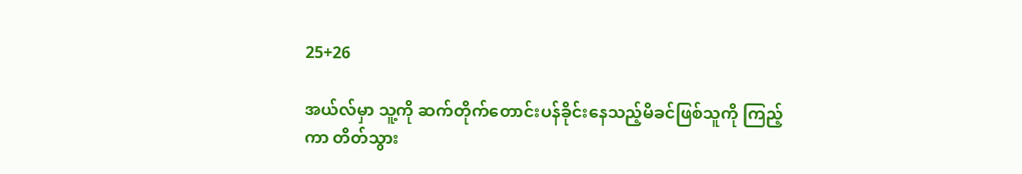25+26

အယ်လ်မှာ သူ့ကို ဆက်တိုက်တောင်းပန်ခိုင်းနေသည့်မိခင်ဖြစ်သူကို ကြည့်ကာ တိတ်သွား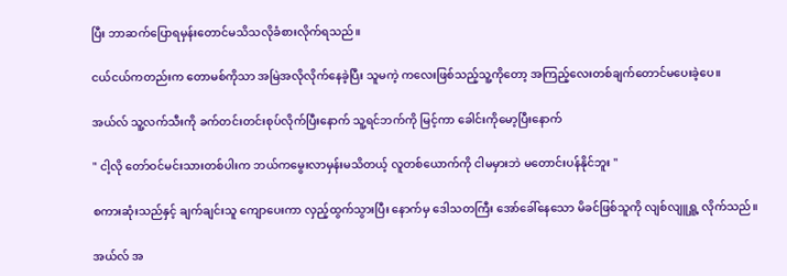ပြီး ဘာဆက်ပြောရမှန်းတောင်မသိသလိုခံစားလိုက်ရသည်။

ငယ်ငယ်ကတည်းက တောမစ်ကိုသာ အမြဲအလိုလိုက်နေခဲ့ပြီး သူမကဲ့ ကလေးဖြစ်သည့်သူ့ကိုတော့ အကြည့်လေးတစ်ချက်တောင်မပေးခဲ့ပေ။

အယ်လ် သူ့လက်သီးကို ခက်တင်းတင်းစုပ်လိုက်ပြီးနောက် သူ့ရင်ဘက်ကို မြင့်ကာ ခေါင်းကိုမော့ပြီးနောက်

" ငါ့လို တော်ဝင်မင်းသားတစ်ပါးက ဘယ်ကမွေးလာမှန်းမသိတယ့် လူတစ်ယောက်ကို ငါမမှားဘဲ မတောင်းပန်နိုင်ဘူး "

စကားဆုံးသည်နှင့် ချက်ချင်းသူ ကျောပေးကာ လှည့်ထွက်သွားပြီး နောက်မှ ဒေါသတကြီး အော်ခေါ်နေသော မိခင်ဖြစ်သူကို လျစ်လျူရှူ့ လိုက်သည်။

အယ်လ် အ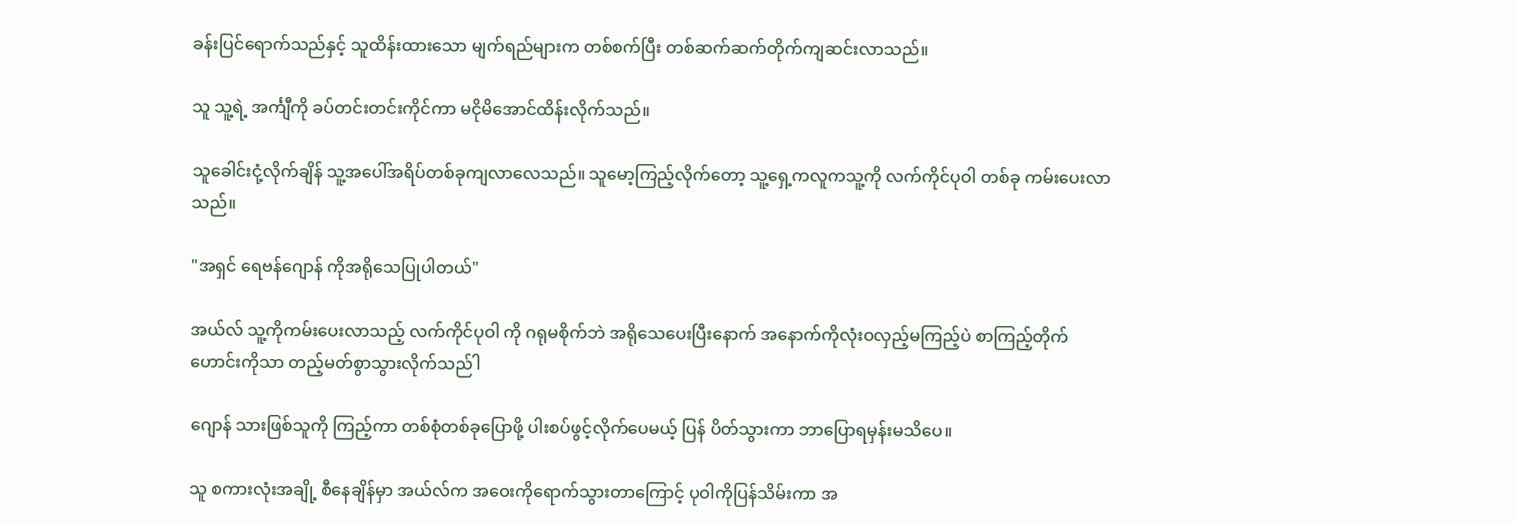ခန်းပြင်ရောက်သည်နှင့် သူထိန်းထားသော မျက်ရည်များက တစ်စက်ပြီး တစ်ဆက်ဆက်တိုက်ကျဆင်းလာသည်။

သူ သူ့ရဲ့ အင်္ကျီကို ခပ်တင်းတင်းကိုင်ကာ မငိုမိအောင်ထိန်းလိုက်သည်။

သူခေါင်းငုံ့လိုက်ချိန် သူ့အပေါ်အရိပ်တစ်ခုကျလာလေသည်။ သူမော့ကြည့်လိုက်တော့ သူ့ရှေ့ကလူကသူ့ကို လက်ကိုင်ပုဝါ တစ်ခု ကမ်းပေးလာသည်။

"အရှင် ရေဗန်ဂျောန် ကိုအရိုသေပြုပါတယ်"

အယ်လ် သူ့ကိုကမ်းပေးလာသည့် လက်ကိုင်ပုဝါ ကို ဂရုမစိုက်ဘဲ အရိုသေပေးပြီးနောက် အနောက်ကိုလုံးဝလှည့်မကြည့်ပဲ စာကြည့်တိုက်ဟောင်းကိုသာ တည့်မတ်စွာသွားလိုက်သည်ါ

ဂျောန် သားဖြစ်သူကို ကြည့်ကာ တစ်စုံတစ်ခုပြောဖို့ ပါးစပ်ဖွင့်လိုက်ပေမယ့် ပြန် ပိတ်သွားကာ ဘာပြောရမှန်းမသိပေ။

သူ စကားလုံးအချို့ စီနေချိန်မှာ အယ်လ်က အဝေးကိုရောက်သွားတာကြောင့် ပုဝါကိုပြန်သိမ်းကာ အ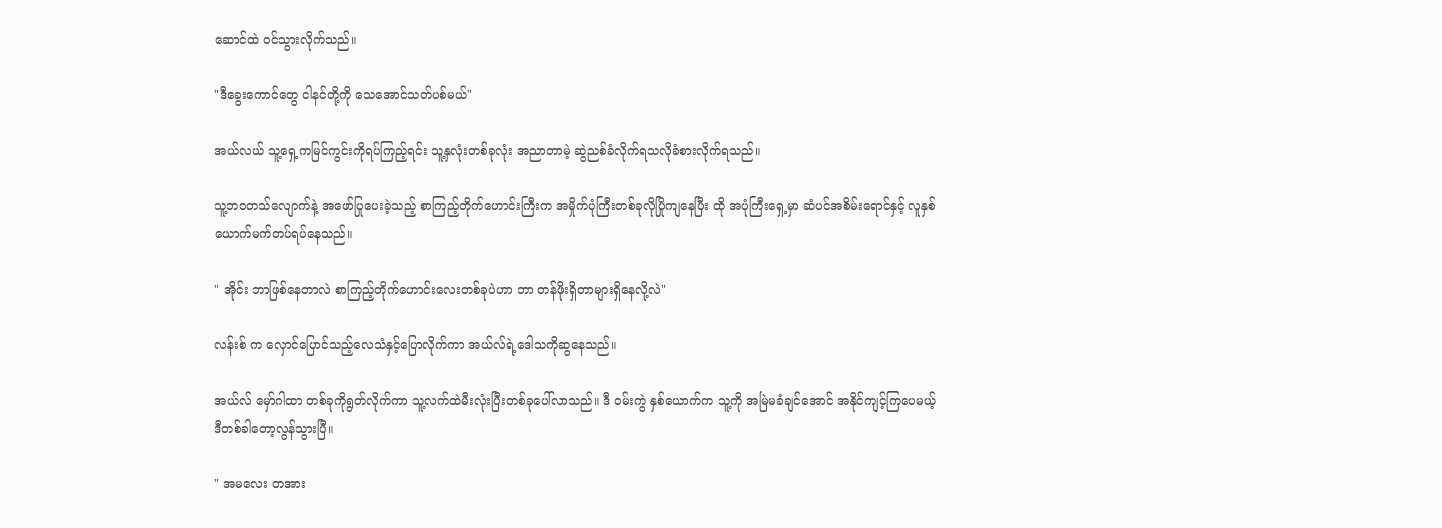ဆောင်ထဲ ဝင်သွားလိုက်သည်။

"ဒီခွေးကောင်တွေ ငါနင်တို့ကို သေအောင်သတ်ပစ်မယ်"

အယ်လယ် သူ့ရှေ့ကမြင်ကွင်းကိုရပ်ကြည့်ရင်း သူ့နှလုံးတစ်ခုလုံး အညာတာမဲ့ ဆွဲညစ်ခံလိုက်ရသလိုခံစားလိုက်ရသည်။

သူ့ဘဝတသ်လျောက်နဲ့ အဖော်ပြုပေးခဲ့သည့် စာကြည့်တိုက်ဟောင်းကြီးက အမှိုက်ပုံကြီးတစ်ခုလိုပြိုကျနေပြီး ထို အပုံကြီးရှေ့မှာ ဆံပင်အစိမ်းရောင်နှင့် လူနှစ်ယောက်မက်တပ်ရပ်နေသည်။

" အိုင်း ဘာဖြစ်နေတာလဲ စာကြည့်တိုက်ဟောင်းလေးတစ်ခုပဲဟာ ဘာ တန်ဖိုးရှိတာများရှိနေလို့လဲ"

လန်းစ် က လှောင်ပြောင်သည့်လေသံနှင့်ပြောလိုက်ကာ အယ်လ်ရဲ့ဒေါသကိုဆွနေသည်။

အယ်လ် မှော်ဂါထာ တစ်ခုကိုရွတ်လိုက်ကာ သူ့လက်ထဲမီးလုံးပြီးတစ်ခုပေါ်လာသည်။ ဒီ ဝမ်းကွဲ နှစ်ယောက်က သူ့ကို အမြဲမခံချင်အောင် အနိုင်ကျင့်ကြပေမယ့် ဒီတစ်ခါတော့လွန်သွားပြီ။

" အမလေး တအား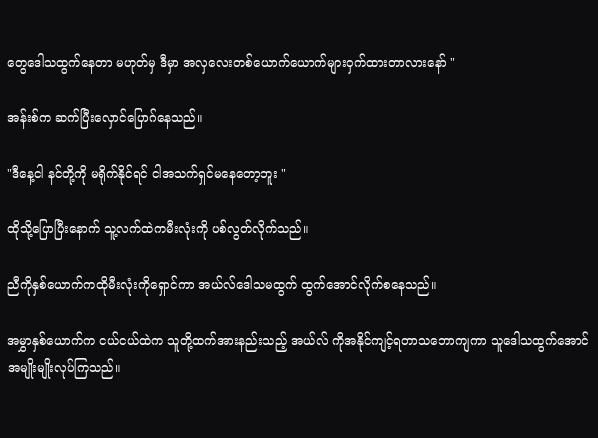တွေဒေါသထွက်နေတာ မဟုတ်မှ ဒီမှာ အလှလေးတစ်ယောက်ယောက်များဝှက်ထားတာလားနော် "

အန်းစ်က ဆက်ပြီးလှောင်ပြောဂ်နေသည်။

"ဒီနေ့ငါ နင်တို့ကို မရိုက်နိုင်ရင် ငါအသက်ရှင်မနေတော့ဘူး "

ထိုသို့ပြောပြီးနောက် သူ့လက်ထဲကမီးလုံးကို ပစ်လွတ်လိုက်သည်။

ညီကိုနှစ်ယောက်ကထိုမီးလုံးကိုရှောင်ကာ အယ်လ်ဒေါသမထွက် ထွက်အောင်လိုက်စနေသည်။

အမွှာနှစ်ယောက်က ငယ်ငယ်ထဲက သူတို့ထက်အားနည်းသည့် အယ်လ် ကိုအနိုင်ကျင့်ရတာသဘောကျကာ သူဒေါသထွက်အောင်အမျိုးမျိုးလုပ်ကြသည်။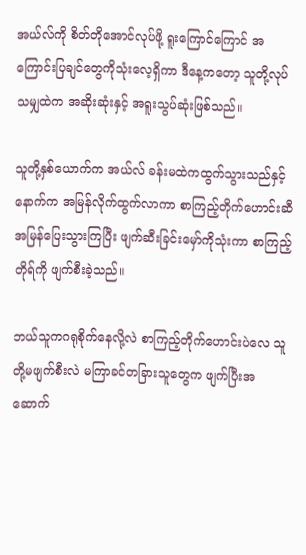အယ်လ်ကို စိတ်တိုအောင်လုပ်ဖို့ ရူးကြောင်ကြောင် အကြောင်းပြချင်တွေကိုသုံးလေ့ရှိကာ ဒီနေ့ကတော့ သူတို့လုပ်သမျှထဲက အဆိုးဆုံးနှင့် အရူးသွပ်ဆုံးဖြစ်သည်။

သူတို့နှစ်ယောက်က အယ်လ် ခန်းမထဲကထွက်သွားသည်နှင့်နောက်က အမြန်လိုက်ထွက်လာကာ စာကြည့်တိုက်ဟောင်းဆီ အမြန်ပြေးသွားကြပြီး ဖျက်ဆီးခြင်းမှော်ကိုသုံးကာ စာကြည့်တိုရ်ကို ဖျက်စီးခဲ့သည်။

ဘယ်သူကဂရုစိုက်နေလို့လဲ စာကြည့်တိုက်ဟောင်းပဲလေ သူတို့မဖျက်စီးလဲ မကြာခင်တခြားသူတွေက ဖျက်ပြီးအဆောက်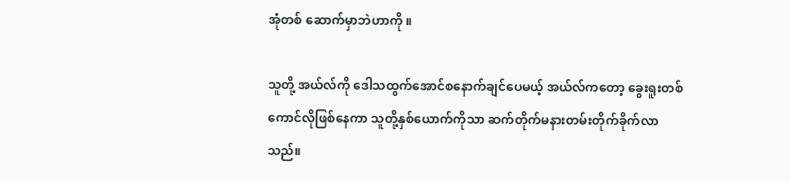အုံတစ် ဆောက်မှာဘဲဟာကို ။

သူတို့ အယ်လ်ကို ဒေါသထွက်အောင်စနောက်ချင်ပေမယ့် အယ်လ်ကတော့ ခွေးရူးတစ်ကောင်လိုဖြစ်နေကာ သူတို့နှစ်ယောက်ကိုသာ ဆက်တိုက်မနားတမ်းတိုက်ခိုက်လာသည်။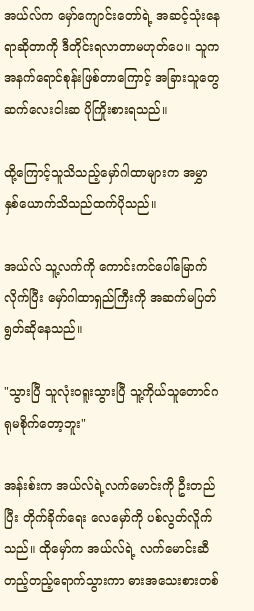အယ်လ်က မှော်ကျောင်းတော်ရဲ့ အဆင့်သုံးနေရာဆိုတာကို ဒီတိုင်းရလာတာမဟုတ်ပေ။ သူကအနက်ရောင်စုန်းဖြစ်တာကြောင့် အခြားသူတွေဆက်လေးငါးဆ ပိုကြိုးစားရသည်။

ထို့ကြောင့်သူသိသည့်မှော်ဂါထာများက အမွှာ နှစ်ယောက်သိသည်ထက်ပိုသည်။

အယ်လ် သူ့လက်ကို ကောင်းကင်ပေါ်မြောက်လိုက်ပြီး မှော်ဂါထာရှည်ကြီးကို အဆက်မပြတ်ရွတ်ဆိုနေသည်။

"သွားပြီ သူလုံးဝရူးသွားပြီ သူ့ကိုယ်သူတောင်ဂရုမစိုက်တော့ဘူး"

အန်းစ်းက အယ်လ်ရဲ့လက်မောင်းကို ဦးတည်ပြီး တိုက်ခိုက်ရေး လေမှော်ကို ပစ်လွတ်လိူက်သည်။ ထိုမှော်က အယ်လ်ရဲ့ လက်မောင်းဆီ တည့်တည့်ရောက်သွားကာ ဓားအသေးစားတစ်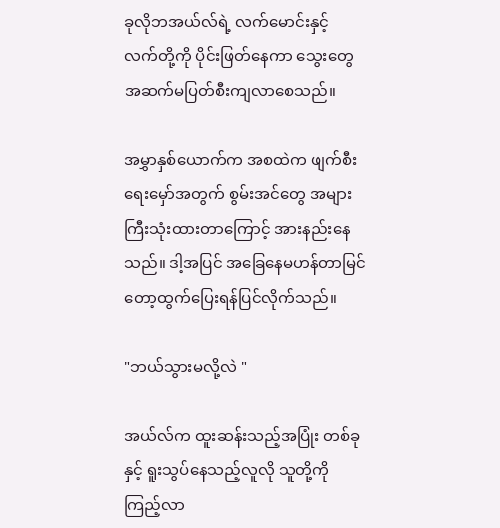ခုလိုဘအယ်လ်ရဲ့ လက်မောင်းနှင့် လက်တို့ကို ပိုင်းဖြတ်နေကာ သွေးတွေအဆက်မပြတ်စီးကျလာစေသည်။

အမွှာနှစ်ယောက်က အစထဲက ဖျက်စီးရေးမှော်အတွက် စွမ်းအင်တွေ အများကြီးသုံးထားတာကြောင့် အားနည်းနေသည်။ ဒါ့အပြင် အခြေနေမဟန်တာမြင်တော့ထွက်ပြေးရန်ပြင်လိုက်သည်။

"ဘယ်သွားမလို့လဲ "

အယ်လ်က ထူးဆန်းသည့်အပြုံး တစ်ခုနှင့် ရူးသွပ်နေသည့်လူလို သူတို့ကိုကြည့်လာ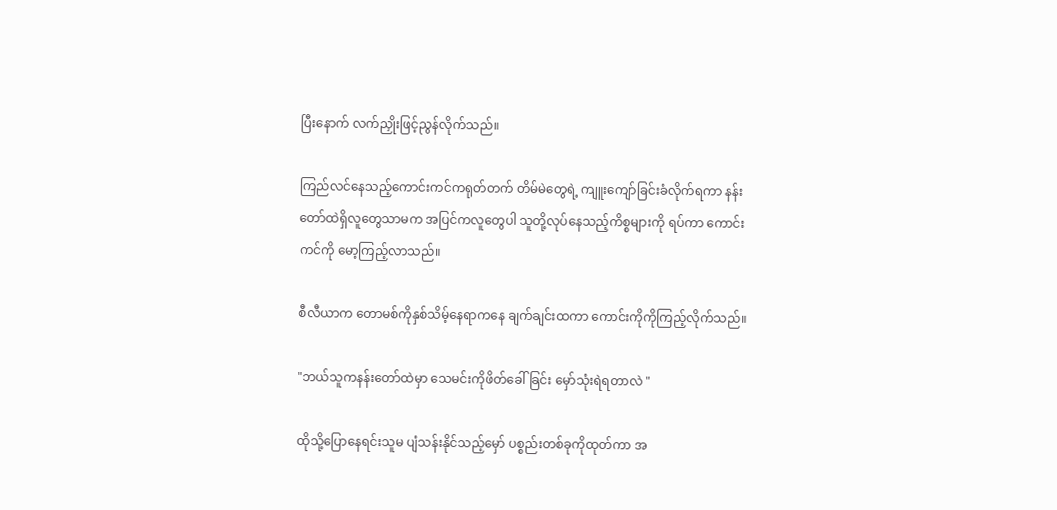ပြီးနောက် လက်ညှိုးဖြင့်ညွန်လိုက်သည်။

ကြည်လင်နေသည့်ကောင်းကင်ကရုတ်တက် တိမ်မဲတွေရဲ့ ကျူးကျော်ခြင်းခံလိုက်ရကာ နန်းတော်ထဲရှိလူတွေသာမက အပြင်ကလူတွေပါ သူတို့လုပ်နေသည့်ကိစ္စများကို ရပ်ကာ ကောင်းကင်ကို မော့ကြည့်လာသည်။

စီလီယာက တောမစ်ကိုနှစ်သိမ့်နေရာကနေ ချက်ချင်းထကာ ကောင်းကိုကိုကြည့်လိုက်သည်။

"ဘယ်သူကနန်းတော်ထဲမှာ သေမင်းကိုဖိတ်ခေါ်ခြင်း မှော်သုံးရဲရတာလဲ "

ထိုသို့ပြောနေရင်းသူမ ပျံသန်းနိုင်သည့်မှော် ပစ္စည်းတစ်ခုကိုထုတ်ကာ အ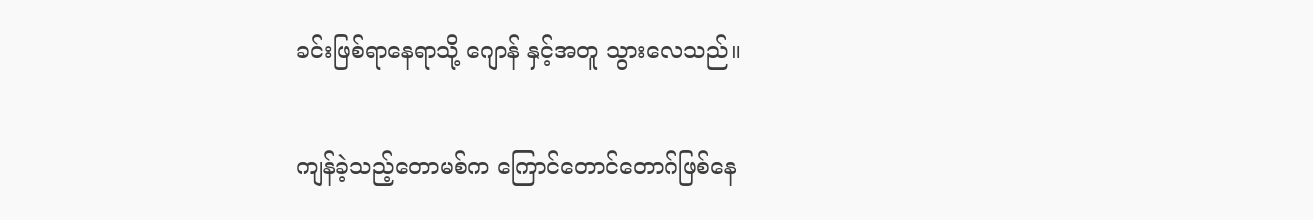ခင်းဖြစ်ရာနေရာသို့ ဂျောန် နှင့်အတူ သွားလေသည်။

ကျန်ခဲ့သည့်တောမစ်က ကြောင်တောင်တောဂ်ဖြစ်နေ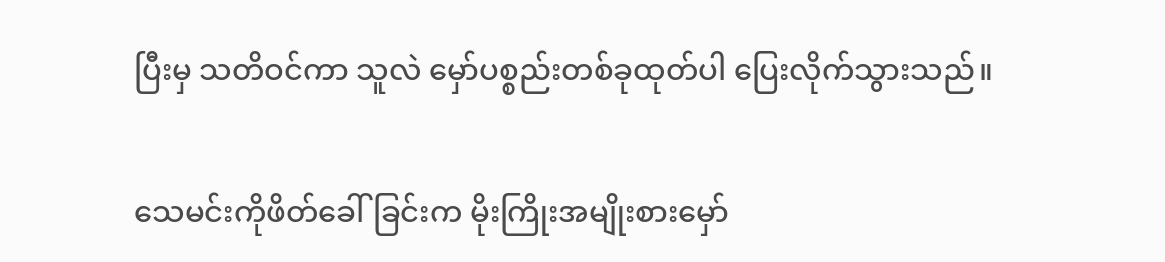ပြီးမှ သတိဝင်ကာ သူလဲ မှော်ပစ္စည်းတစ်ခုထုတ်ပါ ပြေးလိုက်သွားသည်။

သေမင်းကိုဖိတ်ခေါ်ခြင်းက မိုးကြိုးအမျိုးစားမှော်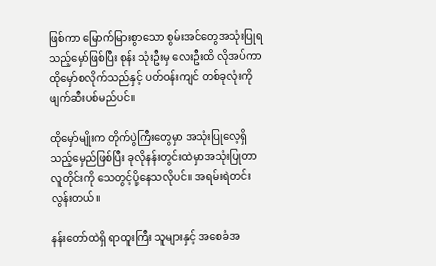ဖြစ်ကာ မြောက်မြားစွာသော စွမ်းအင်တွေအသုံးပြုရသည့်မှော်ဖြစ်ပြီး စုန်း သုံးဦးမှ လေးဦးထိ လိုအပ်ကာ ထိုမှော်စလိုက်သည်နှင့် ပတ်ဝန်းကျင် တစ်ခုလုံးကိုဖျက်ဆီးပစ်မည်ပင်။

ထိုမှော်မျိုးက တိုက်ပွဲကြီးတွေမှာ အသုံးပြုလေ့ရှိသည့်မှေည်ဖြစ်ပြီး ခုလိုနန်းတွင်းထဲမှာအသုံးပြုတာ လူတိုင်းကို သေတွင့်ပို့နေသလိုပင်။ အရမ်းရဲတင်းလွန်းတယ်။

နန်းတော်ထဲရှိ ရာထူးကြီး သူများနှင့် အစေခံအ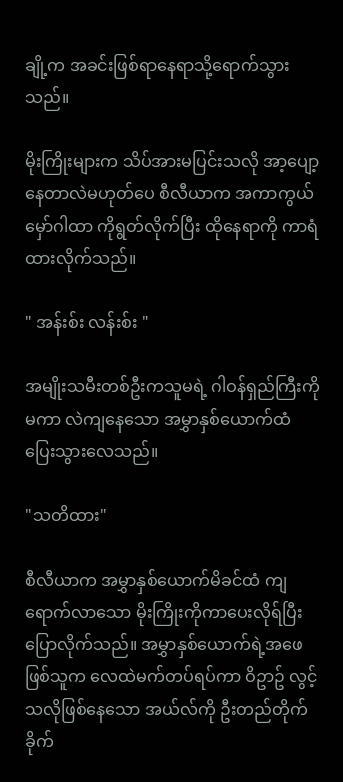ချို့က အခင်းဖြစ်ရာနေရာသို့ရောက်သွားသည်။

မိုးကြိုးများက သိပ်အားမပြင်းသလို အာ့ပျော့နေတာလဲမဟုတ်ပေ စီလီယာက အကာကွယ်မှော်ဂါထာ ကိုရွတ်လိုက်ပြီး ထိုနေရာကို ကာရံထားလိုက်သည်။

" အန်းစ်း လန်းစ်း "

အမျိုးသမီးတစ်ဦးကသူမရဲ့ ဂါဝန်ရှည်ကြီးကိုမကာ လဲကျနေသော အမွှာနှစ်ယောက်ထံ ပြေးသွားလေသည်။

"သတိထား"

စီလီယာက အမွှာနှစ်ယောက်မိခင်ထံ ကျရောက်လာသော မိုးကြိုးကိုကာပေးလိုရ်ပြီးပြောလိုက်သည်။ အမွှာနှစ်ယောက်ရဲ့အဖေဖြစ်သူက လေထဲမက်တပ်ရပ်ကာ ဝိဥာဥ် လွင့်သလိုဖြစ်နေသော အယ်လ်ကို ဦးတည်တိုက်ခိုက်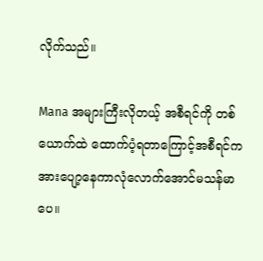လိုက်သည်။

Mana အများကြီးလိုတယ့် အစီရင်ကို တစ်ယောက်ထဲ ထောက်ပံ့ရတာကြောင့်အစီရင်က အားပျော့နေကာလုံလောက်အောင်မသန်မာပေ။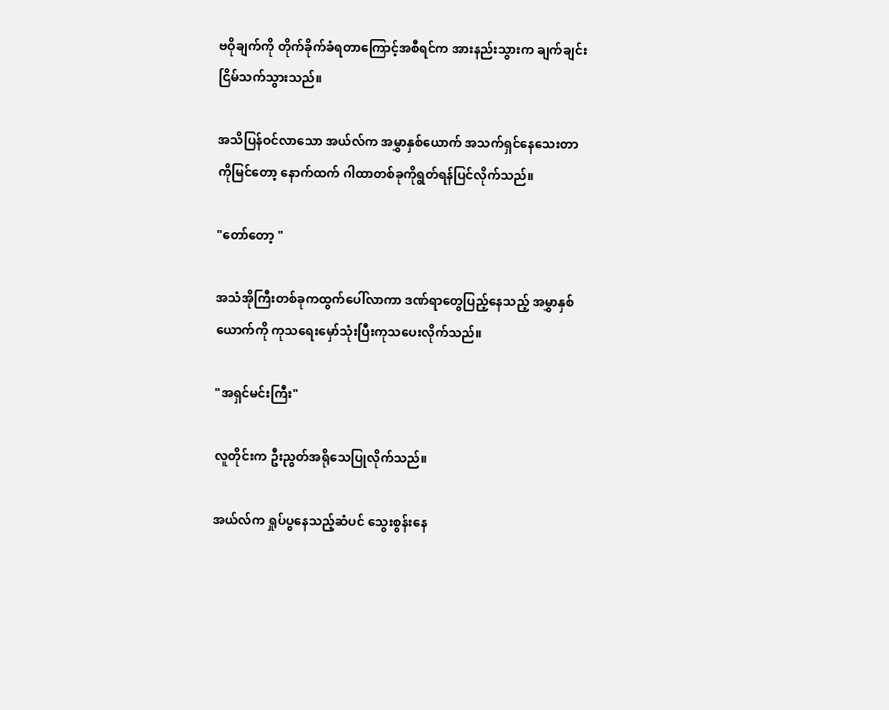ဗဝိုချက်ကို တိုက်ခိုက်ခံရတာကြောင့်အစီရင်က အားနည်းသွားက ချက်ချင်းငြိမ်သက်သွားသည်။

အသိပြန်ဝင်လာသော အယ်လ်က အမွှာနှစ်ယောက် အသက်ရှင်နေသေးတာကိုမြင်တော့ နောက်ထက် ဂါထာတစ်ခုကိုရွတ်ရန်ပြင်လိုက်သည်။

"တော်တော့ "

အသံအိုကြီးတစ်ခုကထွက်ပေါ်လာကာ ဒဏ်ရာတွေပြည့်နေသည့် အမွှာနှစ်ယောက်ကို ကုသရေးမှော်သုံးပြီးကုသပေးလိုက်သည်။

"အရှင်မင်းကြီး"

လူတိုင်းက ဦးညွတ်အရိုသေပြုလိုက်သည်။

အယ်လ်က ရှုပ်ပွနေသည့်ဆံပင် သွေးစွန်းနေ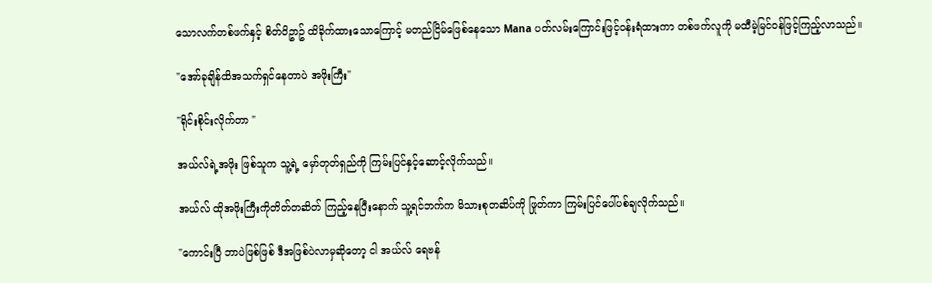သောလက်တစ်ဖက်နှင့် စိတ်ဝိဥာဥ် ထိခိုက်ထားသောကြောင့် မတည်ငြိမ်ဖြေစ်နေသော Mana ပတ်လမ်းကြောင်းဖြင့်ဝန်းရံထားကာ တစ်ဖက်လူကို မထီမဲ့မြင်ဝန်ဖြင့်ကြည့်လာသည်။

"အော်ခုချိန်ထိအသက်ရှင်နေတာပဲ အဖိုးကြီး"

"ရိုင်းစိုင်းလိုက်တာ "

အယ်လ်ရဲ့အဖိုး ဖြစ်သူက သူ့ရဲ့ မှော်တုတ်ရှည်ကို ကြမ်းပြင်နှင့်ဆောင့်လိုက်သည်။

အယ်လ် ထိုအဖိုးကြီးကိုတိတ်တဆိတ် ကြည့်နေပြီးနောက် သူ့ရင်ဘက်က မိသားစုတဆိပ်ကို ဖြုတ်ကာ ကြမ်းပြင်ပေါ်ပစ်ချလိုက်သည်။

"ကောင်းပြီ ဘာပဲဖြစ်ဖြစ် ဒီအဖြစ်ပဲလာမှဆိုတော့ ငါ အယ်လ် ရေဗန်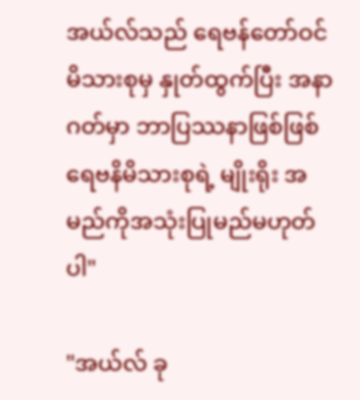အယ်လ်သည် ရေဗန်တော်ဝင်မိသားစုမှ နှုတ်ထွက်ပြီး အနာဂတ်မှာ ဘာပြဿနာဖြစ်ဖြစ် ရေဗနိမိသားစုရဲ့ မျိုးရိုး အမည်ကိုအသုံးပြုမည်မဟုတ်ပါ"

"အယ်လ် ခု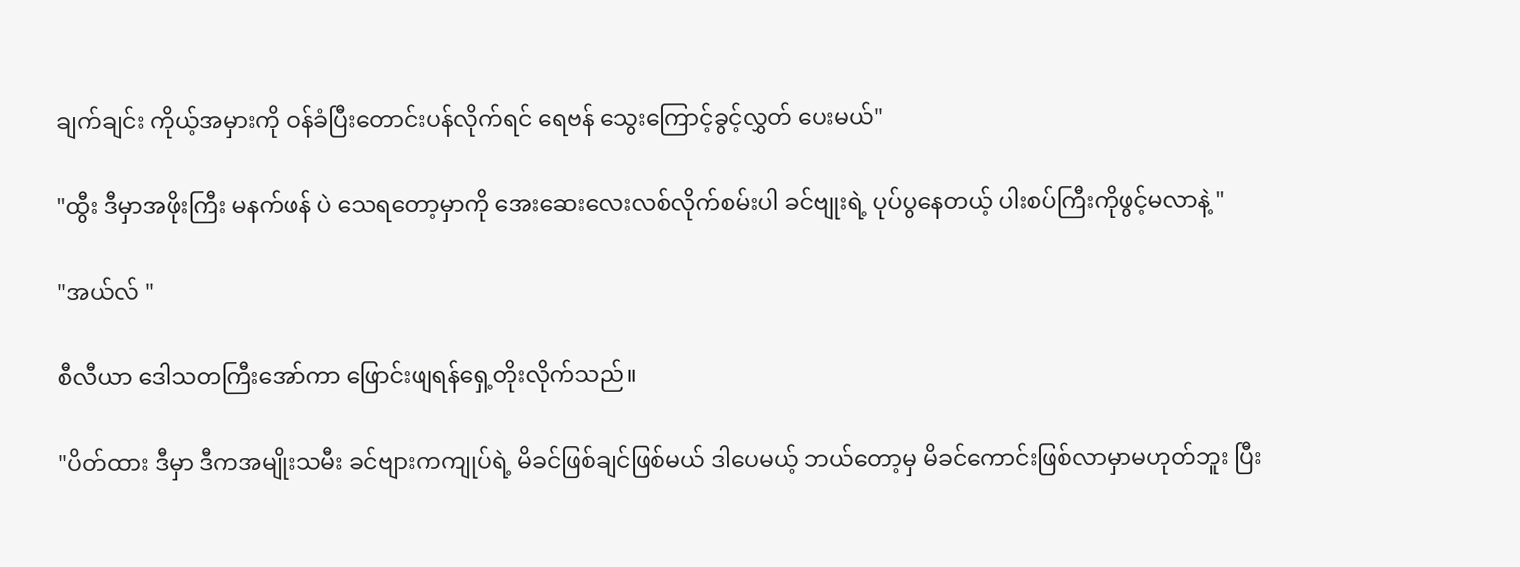ချက်ချင်း ကိုယ့်အမှားကို ဝန်ခံပြီးတောင်းပန်လိုက်ရင် ရေဗန် သွေးကြောင့်ခွင့်လွှတ် ပေးမယ်"

"ထွီး ဒီမှာအဖိုးကြီး မနက်ဖန် ပဲ သေရတော့မှာကို အေးဆေးလေးလစ်လိုက်စမ်းပါ ခင်ဗျုးရဲ့ ပုပ်ပွနေတယ့် ပါးစပ်ကြီးကိုဖွင့်မလာနဲ့ "

"အယ်လ် "

စီလီယာ ဒေါသတကြီးအော်ကာ ဖြောင်းဖျရန်ရှေ့တိုးလိုက်သည်။

"ပိတ်ထား ဒီမှာ ဒီကအမျိုးသမီး ခင်ဗျားကကျုပ်ရဲ့ မိခင်ဖြစ်ချင်ဖြစ်မယ် ဒါပေမယ့် ဘယ်တော့မှ မိခင်ကောင်းဖြစ်လာမှာမဟုတ်ဘူး ပြီး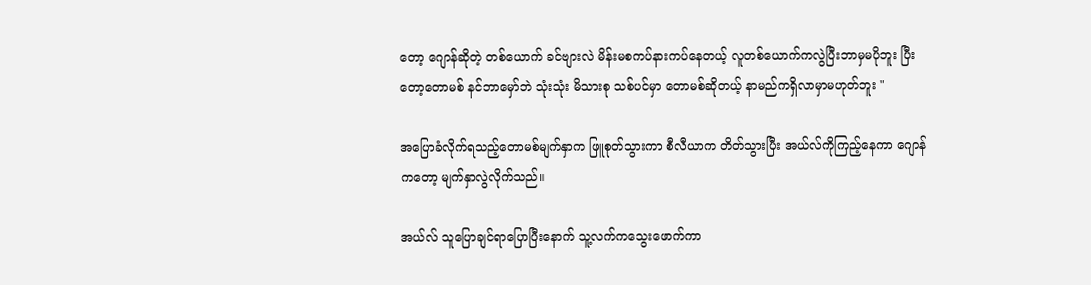တော့ ဂျောန်ဆိုတဲ့ တစ်ယောက် ခင်ဗျားလဲ မိန်းမစကပ်နားကပ်နေတယ့် လူတစ်ယောက်ကလွဲပြီးဘာမှမပိုဘူး ပြီးတော့တောမစ် နင်ဘာမှော်ဘဲ သုံးသုံး မိသားစု သစ်ပင်မှာ တောမစ်ဆိုတယ့် နာမည်ကရှိလာမှာမဟုတ်ဘူး "

အပြောခံလိုက်ရသည့်တောမစ်မျက်နှာက ဖြူစုတ်သွားကာ စီလီယာက တိတ်သွားပြီး အယ်လ်ကိုကြည့်နေကာ ဂျောန်ကတော့ မျက်နှာလွဲလိုက်သည်။

အယ်လ် သူပြောချင်ရာပြောပြီးနောက် သူ့လက်ကသွေးဖောက်ကာ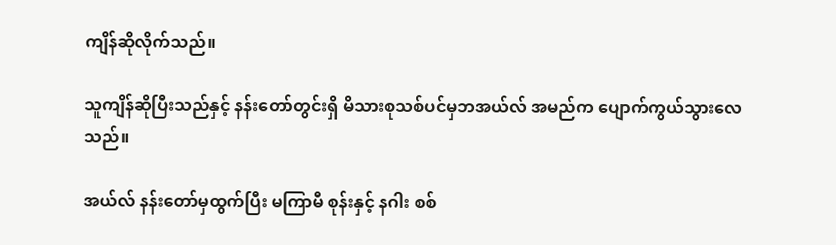ကျိန်ဆိုလိုက်သည်။

သူကျိန်ဆိုပြီးသည်နှင့် နန်းတော်တွင်းရှိ မိသားစုသစ်ပင်မှဘအယ်လ် အမည်က ပျောက်ကွယ်သွားလေသည်။

အယ်လ် နန်းတော်မှထွက်ပြီး မကြာမီ စုန်းနှင့် နဂါး စစ်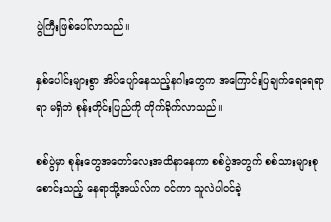ပွဲကြီးဖြစ်ပေါ်လာသည်။

နှစ်ပေါင်းများစွာ အိပ်ပျော်နေသည့်နဂါးတွေက အကြောင်းပြချက်ရေရေရာရာ မရှိဘဲ စုန်းတိုင်းပြည်ကို တိုက်ခိုက်လာသည်။

စစ်ပွဲမှာ စုန်းတွေအတော်လေးအထိနာနေကာ စစ်ပွဲအတွက် စစ်သားများစုစောင်းသည့် နေရာသို့အယ်လ်က ဝင်ကာ သူလဲပါဝင်ခဲ့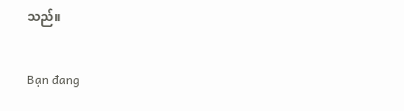သည်။

Bạn đang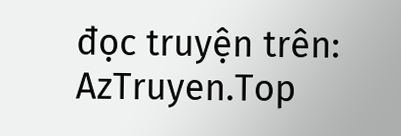đọc truyện trên: AzTruyen.Top